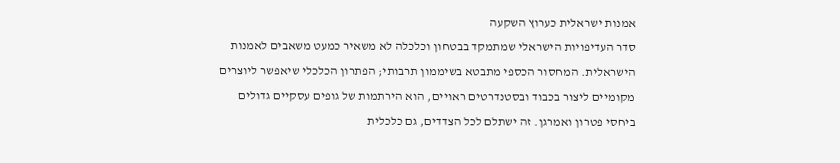אמנות ישראלית כערוץ השקעה
סדר העדיפויות הישראלי שמתמקד בבטחון וכלכלה לא משאיר כמעט משאבים לאמנות הישראלית. המחסור הכספי מתבטא בשיממון תרבותי; הפתרון הכלכלי שיאפשר ליוצרים מקומיים ליצור בכבוד ובסטנדרטים ראויים, הוא הירתמות של גופים עסקיים גדולים ביחסי פטרון ואמרגן. זה ישתלם לכל הצדדים, גם כלכלית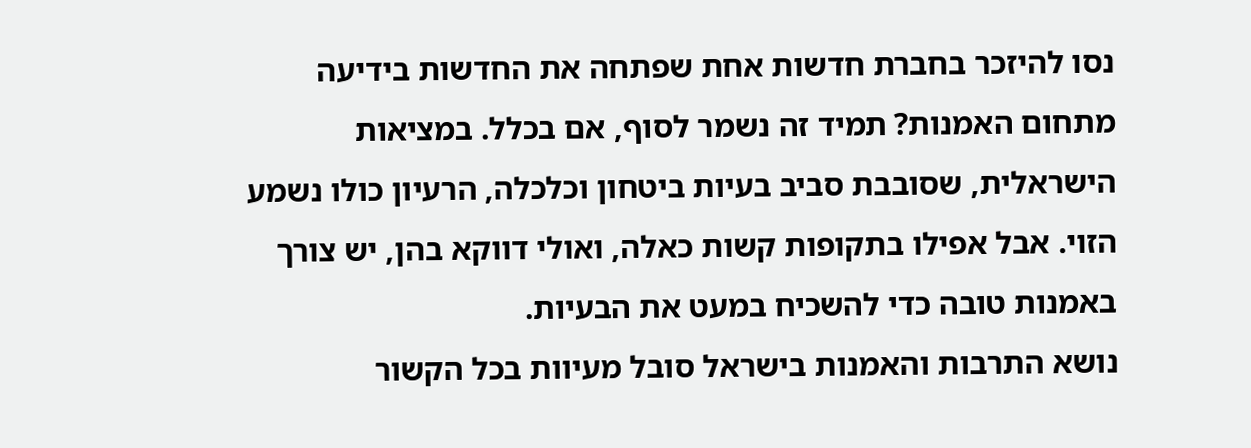נסו להיזכר בחברת חדשות אחת שפתחה את החדשות בידיעה מתחום האמנות? תמיד זה נשמר לסוף, אם בכלל. במציאות הישראלית, שסובבת סביב בעיות ביטחון וכלכלה, הרעיון כולו נשמע הזוי. אבל אפילו בתקופות קשות כאלה, ואולי דווקא בהן, יש צורך באמנות טובה כדי להשכיח במעט את הבעיות.
נושא התרבות והאמנות בישראל סובל מעיוות בכל הקשור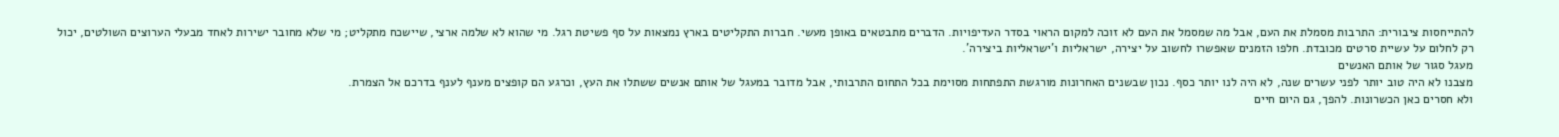להתייחסות ציבורית: התרבות מסמלת את העם, אבל מה שמסמל את העם לא זוכה למקום הראוי בסדר העדיפויות. הדברים מתבטאים באופן מעשי. חברות התקליטים בארץ נמצאות על סף פשיטת רגל. מי שהוא לא שלמה ארצי, שיישכח מתקליט; מי שלא מחובר ישירות לאחד מבעלי הערוצים השולטים, יכול רק לחלום על עשיית סרטים מכובדת. חלפו הזמנים שאפשרו לחשוב על יצירה, ישראליות ו'ישראליות ביצירה'.
מעגל סגור של אותם האנשים
מצבנו לא היה טוב יותר לפני עשרים שנה, לא היה לנו יותר כסף. נכון שבשנים האחרונות מורגשת התפתחות מסוימת בכל התחום התרבותי, אבל מדובר במעגל של אותם אנשים ששתלו את העץ, וכרגע הם קופצים מענף לענף בדרכם אל הצמרת.
ולא חסרים כאן הכשרונות. להפך, גם היום חיים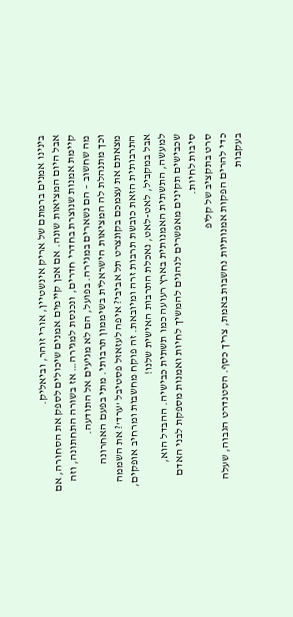בינינו אמנים ברמתם של אריק אינשטיין, אורי זוהר, וביאליק.
אבל היום המציאות שונה. אם אכן קיימים אמנים שיכולים לספק את הסחורה, אם קיימת אמנות שנוצרת בחדרי חדרים, ונכנסת למגירה… אז בשורה התחתונה, וזה מה שחשוב – הם נשארים במגירה. בפועל, הם לא מגיעים אל התודעה.
וכך מתנהלת לה המציאות הישראלית בשיממון תרבותי. מתי בפעם האחרונה מצאתם את עצמכם בקונצרט תל אביבי? איפה לעזאזל פסטיבל 'ערד'? את השממה התרבותית הזאת כובשת תרבות זרה ומיובאת. זה פוקח מחשבות ומרחיב אופקים, אבל במקביל, לאט-לאט, נאכלת התרבות האישית שלנו!
למעשה, התשתית האמנותית בארץ רעועה כמו תשתית כבישיה. ההבדל הוא, שכבישים תקינים מאפשרים לנהגים להמשיך לחיות ואמנות מספקת לבני האדם סיבות לחיות.
סרט בתקציב של קליפ
כדי להרים הפקות אמנותיות נחשבות באמת, צריך כסף. הסטנדרט הגבוה, שעלה בעקבות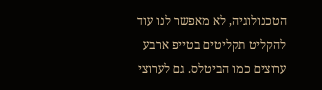הטכנולוגיה, לא מאפשר לנו עוד להקליט תקליטים בטייפ ארבע ערוצים כמו הביטלס. גם לערוצי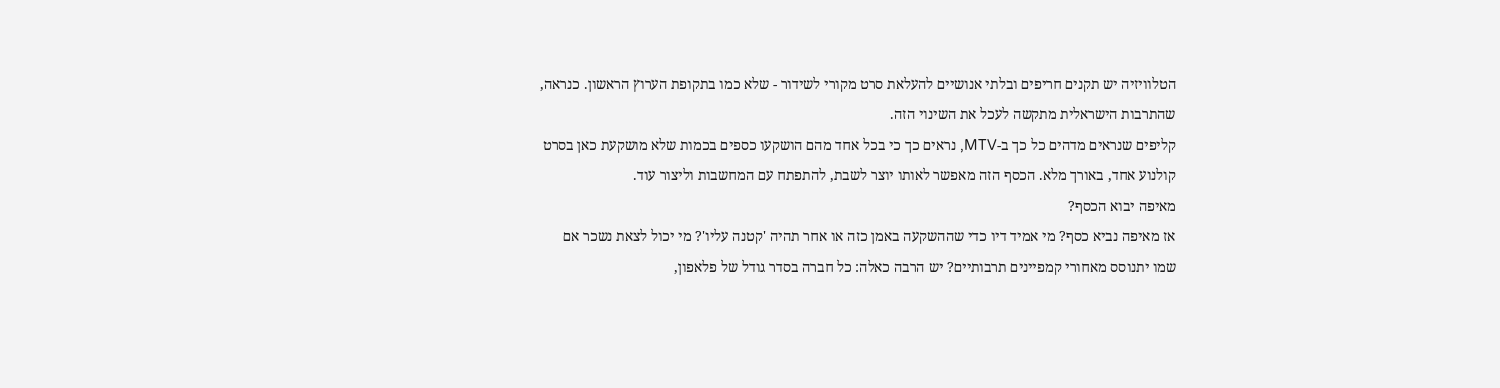הטלוויזיה יש תקנים חריפים ובלתי אנושיים להעלאת סרט מקורי לשידור - שלא כמו בתקופת הערוץ הראשון. כנראה, שהתרבות הישראלית מתקשה לעכל את השינוי הזה.
קליפים שנראים מדהים כל כך ב-MTV, נראים כך כי בכל אחד מהם הושקעו כספים בכמות שלא מושקעת כאן בסרט קולנוע אחד, באורך מלא. הכסף הזה מאפשר לאותו יוצר לשבת, להתפתח עם המחשבות וליצור עוד.
מאיפה יבוא הכסף?
אז מאיפה נביא כסף? מי אמיד דיו כדי שההשקעה באמן כזה או אחר תהיה 'קטנה עליו'? מי יכול לצאת נשכר אם שמו יתנוסס מאחורי קמפיינים תרבותיים? יש הרבה כאלה: כל חברה בסדר גודל של פלאפון,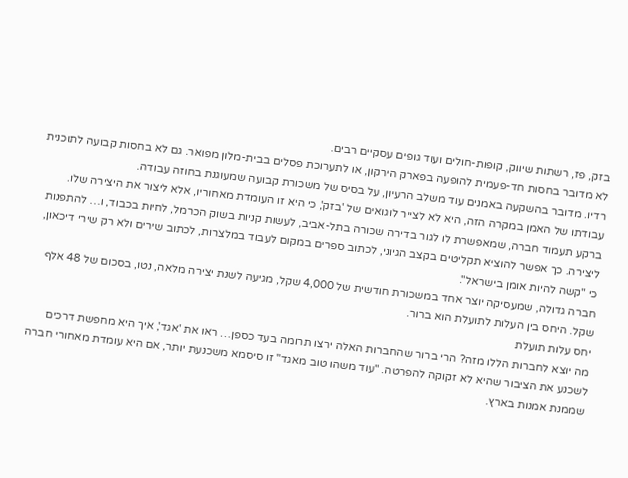בזק, פז, רשתות שיווק, קופות-חולים ועוד גופים עסקיים רבים.
לא מדובר בחסות חד-פעמית להופעה בפארק הירקון, או לתערוכת פסלים בבית-מלון מפואר. גם לא בחסות קבועה לתוכנית רדיו. מדובר בהשקעה באמנים עוד משלב הרעיון, על בסיס של משכורת קבועה שמעוגנת בחוזה עבודה.
עבודתו של האמן במקרה הזה, היא לא לצייר לוגואים של 'בזק', כי היא זו העומדת מאחוריו, אלא ליצור את היצירה שלו. ברקע תעמוד חברה, שמאפשרת לו לגור בדירה שכורה בתל-אביב, לעשות קניות בשוק הכרמל, לחיות בכבוד, ו… להתפנות ליצירה. כך אפשר להוציא תקליטים בקצב הגיוני, לכתוב ספרים במקום לעבוד במלצרות, לכתוב שירים ולא רק שירי דיכאון, כי "קשה להיות אומן בישראל".
חברה גדולה, שמעסיקה יוצר אחד במשכורת חודשית של 4,000 שקל, מגיעה לשנת יצירה מלאה, נטו, בסכום של 48 אלף שקל. היחס בין העלות לתועלת הוא ברור.
יחס עלות תועלת
מה יוצא לחברות הללו מזה? הרי ברור שהחברות האלה ירצו תרומה בעד כספן… ראו את 'אגד', איך היא מחפשת דרכים לשכנע את הציבור שהיא לא זקוקה להפרטה. "עוד משהו טוב מאגד" זו סיסמא משכנעת יותר, אם היא עומדת מאחורי חברה שממנת אמנות בארץ.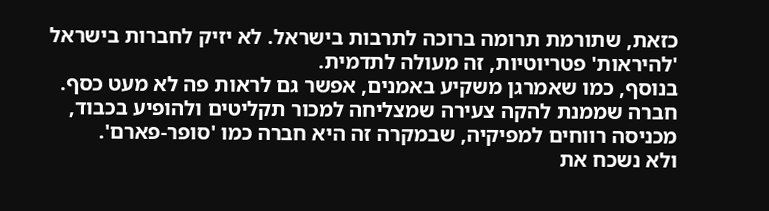כזאת, שתורמת תרומה ברוכה לתרבות בישראל. לא יזיק לחברות בישראל 'להיראות' פטריוטיות, זה מעולה לתדמית.
בנוסף, כמו שאמרגן משקיע באמנים, אפשר גם לראות פה לא מעט כסף. חברה שממנת להקה צעירה שמצליחה למכור תקליטים ולהופיע בכבוד, מכניסה רווחים למפיקיה, שבמקרה זה היא חברה כמו 'סופר-פארם'.
ולא נשכח את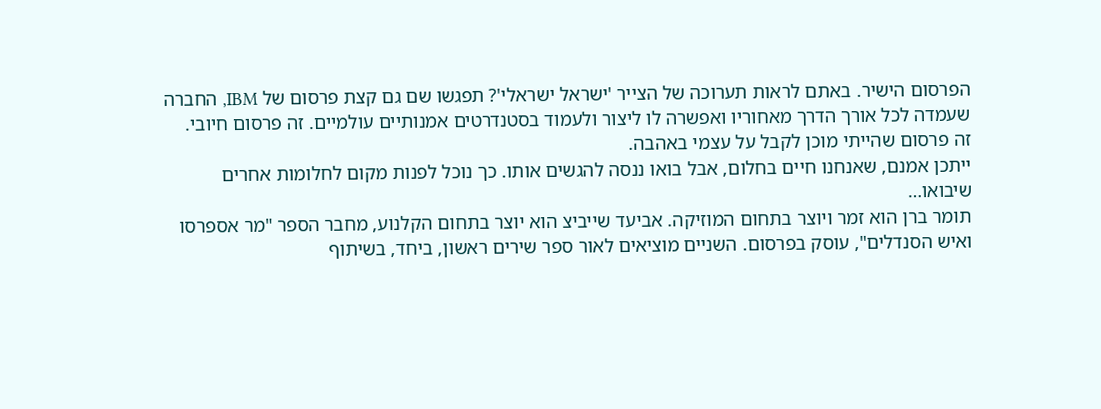הפרסום הישיר. באתם לראות תערוכה של הצייר 'ישראל ישראלי'? תפגשו שם גם קצת פרסום של IBM, החברה שעמדה לכל אורך הדרך מאחוריו ואפשרה לו ליצור ולעמוד בסטנדרטים אמנותיים עולמיים. זה פרסום חיובי. זה פרסום שהייתי מוכן לקבל על עצמי באהבה.
ייתכן אמנם, שאנחנו חיים בחלום, אבל בואו ננסה להגשים אותו. כך נוכל לפנות מקום לחלומות אחרים שיבואו…
תומר ברן הוא זמר ויוצר בתחום המוזיקה. אביעד שייביצ הוא יוצר בתחום הקלנוע, מחבר הספר "מר אספרסו ואיש הסנדלים", עוסק בפרסום. השניים מוציאים לאור ספר שירים ראשון, ביחד, בשיתוף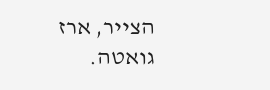הצייר, ארז גואטה.